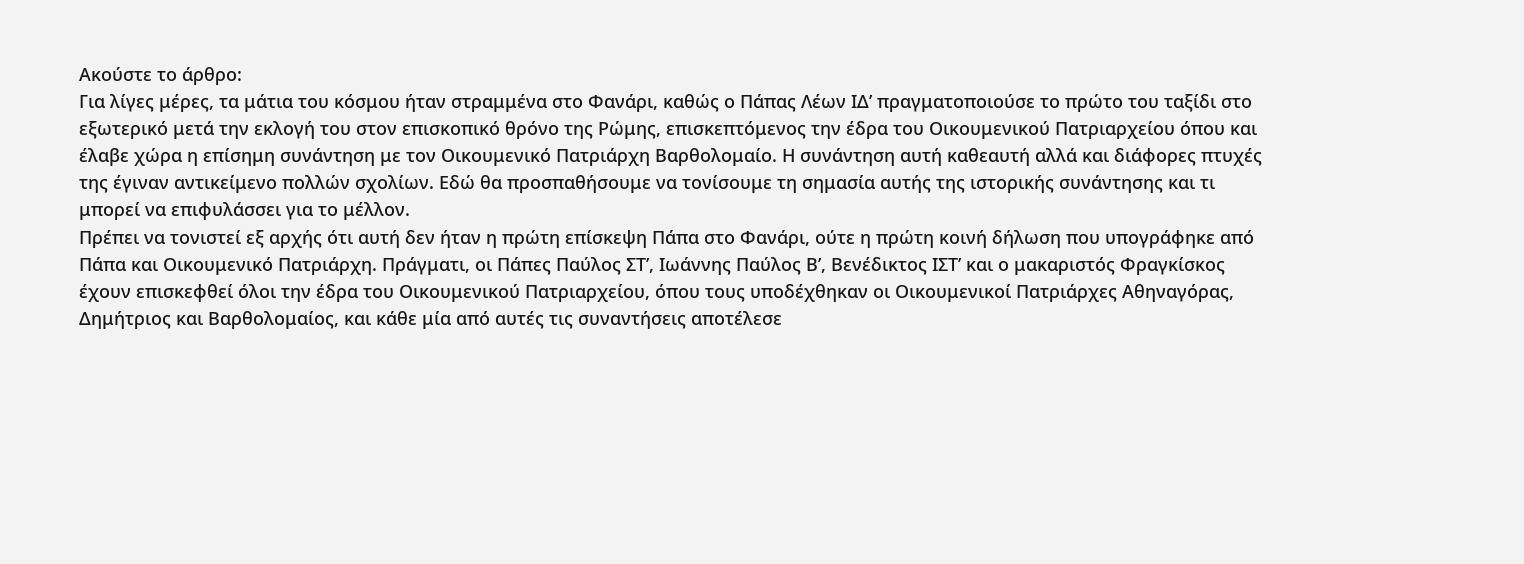Ακούστε το άρθρο:
Για λίγες μέρες, τα μάτια του κόσμου ήταν στραμμένα στο Φανάρι, καθώς ο Πάπας Λέων ΙΔ’ πραγματοποιούσε το πρώτο του ταξίδι στο εξωτερικό μετά την εκλογή του στον επισκοπικό θρόνο της Ρώμης, επισκεπτόμενος την έδρα του Οικουμενικού Πατριαρχείου όπου και έλαβε χώρα η επίσημη συνάντηση με τον Οικουμενικό Πατριάρχη Βαρθολομαίο. Η συνάντηση αυτή καθεαυτή αλλά και διάφορες πτυχές της έγιναν αντικείμενο πολλών σχολίων. Εδώ θα προσπαθήσουμε να τονίσουμε τη σημασία αυτής της ιστορικής συνάντησης και τι μπορεί να επιφυλάσσει για το μέλλον.
Πρέπει να τονιστεί εξ αρχής ότι αυτή δεν ήταν η πρώτη επίσκεψη Πάπα στο Φανάρι, ούτε η πρώτη κοινή δήλωση που υπογράφηκε από Πάπα και Οικουμενικό Πατριάρχη. Πράγματι, οι Πάπες Παύλος ΣΤ’, Ιωάννης Παύλος Β’, Βενέδικτος ΙΣΤ’ και ο μακαριστός Φραγκίσκος έχουν επισκεφθεί όλοι την έδρα του Οικουμενικού Πατριαρχείου, όπου τους υποδέχθηκαν οι Οικουμενικοί Πατριάρχες Αθηναγόρας, Δημήτριος και Βαρθολομαίος, και κάθε μία από αυτές τις συναντήσεις αποτέλεσε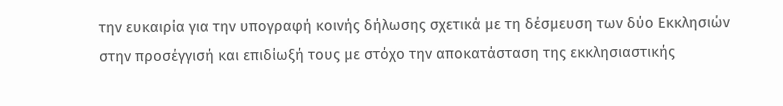την ευκαιρία για την υπογραφή κοινής δήλωσης σχετικά με τη δέσμευση των δύο Εκκλησιών στην προσέγγισή και επιδίωξή τους με στόχο την αποκατάσταση της εκκλησιαστικής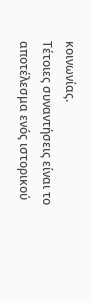κοινωνίας.
Τέτοιες συναντήσεις είναι το αποτέλεσμα ενός ιστορικού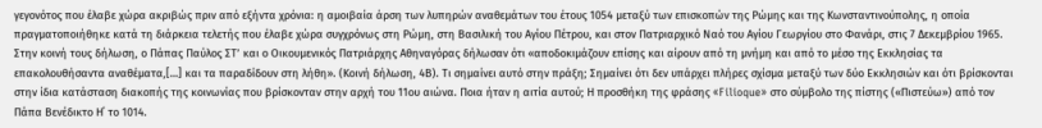γεγονότος που έλαβε χώρα ακριβώς πριν από εξήντα χρόνια: η αμοιβαία άρση των λυπηρών αναθεμάτων του έτους 1054 μεταξύ των επισκοπών της Ρώμης και της Κωνσταντινούπολης, η οποία πραγματοποιήθηκε κατά τη διάρκεια τελετής που έλαβε χώρα συγχρόνως στη Ρώμη, στη Βασιλική του Αγίου Πέτρου, και στον Πατριαρχικό Ναό του Αγίου Γεωργίου στο Φανάρι, στις 7 Δεκεμβρίου 1965. Στην κοινή τους δήλωση, ο Πάπας Παύλος ΣΤ’ και ο Οικουμενικός Πατριάρχης Αθηναγόρας δήλωσαν ότι «αποδοκιμάζουν επίσης και αίρουν από τη μνήμη και από το μέσο της Εκκλησίας τα επακολουθήσαντα αναθέματα,[…] και τα παραδίδουν στη λήθη». (Κοινή δήλωση, 4Β). Τι σημαίνει αυτό στην πράξη; Σημαίνει ότι δεν υπάρχει πλήρες σχίσμα μεταξύ των δύο Εκκλησιών και ότι βρίσκονται στην ίδια κατάσταση διακοπής της κοινωνίας που βρίσκονταν στην αρχή του 11ου αιώνα. Ποια ήταν η αιτία αυτού; Η προσθήκη της φράσης «Filioque» στο σύμβολο της πίστης («Πιστεύω») από τον Πάπα Βενέδικτο Η΄ το 1014.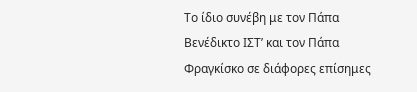Το ίδιο συνέβη με τον Πάπα Βενέδικτο ΙΣΤ’ και τον Πάπα Φραγκίσκο σε διάφορες επίσημες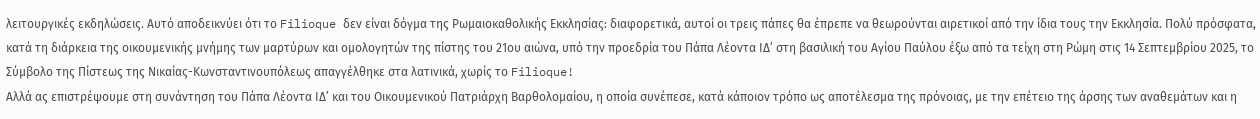λειτουργικές εκδηλώσεις. Αυτό αποδεικνύει ότι το Filioque δεν είναι δόγμα της Ρωμαιοκαθολικής Εκκλησίας: διαφορετικά, αυτοί οι τρεις πάπες θα έπρεπε να θεωρούνται αιρετικοί από την ίδια τους την Εκκλησία. Πολύ πρόσφατα, κατά τη διάρκεια της οικουμενικής μνήμης των μαρτύρων και ομολογητών της πίστης του 21ου αιώνα, υπό την προεδρία του Πάπα Λέοντα ΙΔ’ στη βασιλική του Αγίου Παύλου έξω από τα τείχη στη Ρώμη στις 14 Σεπτεμβρίου 2025, το Σύμβολο της Πίστεως της Νικαίας-Κωνσταντινουπόλεως απαγγέλθηκε στα λατινικά, χωρίς το Filioque!
Αλλά ας επιστρέψουμε στη συνάντηση του Πάπα Λέοντα ΙΔ’ και του Οικουμενικού Πατριάρχη Βαρθολομαίου, η οποία συνέπεσε, κατά κάποιον τρόπο ως αποτέλεσμα της πρόνοιας, με την επέτειο της άρσης των αναθεμάτων και η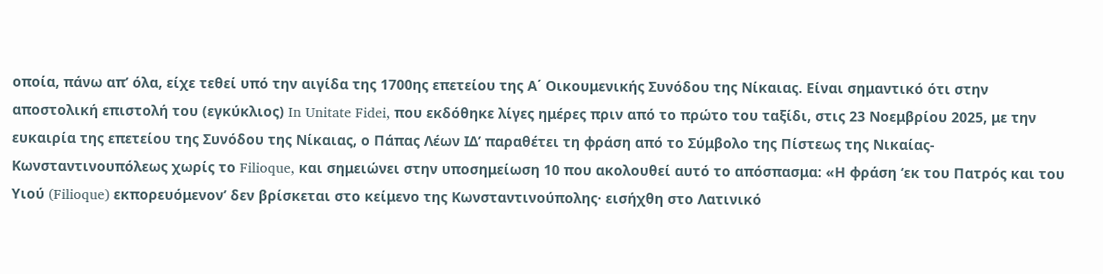οποία, πάνω απ’ όλα, είχε τεθεί υπό την αιγίδα της 1700ης επετείου της Α΄ Οικουμενικής Συνόδου της Νίκαιας. Είναι σημαντικό ότι στην αποστολική επιστολή του (εγκύκλιος) In Unitate Fidei, που εκδόθηκε λίγες ημέρες πριν από το πρώτο του ταξίδι, στις 23 Νοεμβρίου 2025, με την ευκαιρία της επετείου της Συνόδου της Νίκαιας, ο Πάπας Λέων ΙΔ’ παραθέτει τη φράση από το Σύμβολο της Πίστεως της Νικαίας-Κωνσταντινουπόλεως χωρίς το Filioque, και σημειώνει στην υποσημείωση 10 που ακολουθεί αυτό το απόσπασμα: «Η φράση ‘εκ του Πατρός και του Υιού (Filioque) εκπορευόμενον’ δεν βρίσκεται στο κείμενο της Κωνσταντινούπολης· εισήχθη στο Λατινικό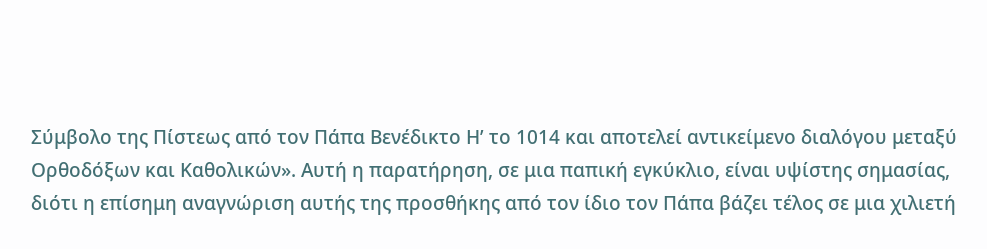Σύμβολο της Πίστεως από τον Πάπα Βενέδικτο Η’ το 1014 και αποτελεί αντικείμενο διαλόγου μεταξύ Ορθοδόξων και Καθολικών». Αυτή η παρατήρηση, σε μια παπική εγκύκλιο, είναι υψίστης σημασίας, διότι η επίσημη αναγνώριση αυτής της προσθήκης από τον ίδιο τον Πάπα βάζει τέλος σε μια χιλιετή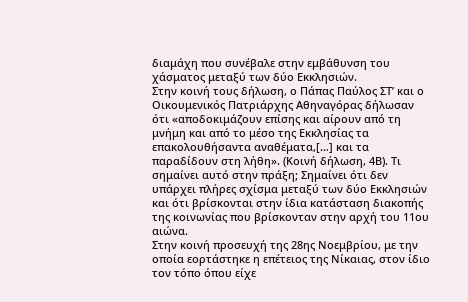διαμάχη που συνέβαλε στην εμβάθυνση του χάσματος μεταξύ των δύο Εκκλησιών.
Στην κοινή τους δήλωση, ο Πάπας Παύλος ΣΤ’ και ο Οικουμενικός Πατριάρχης Αθηναγόρας δήλωσαν ότι «αποδοκιμάζουν επίσης και αίρουν από τη μνήμη και από το μέσο της Εκκλησίας τα επακολουθήσαντα αναθέματα,[…] και τα παραδίδουν στη λήθη». (Κοινή δήλωση, 4Β). Τι σημαίνει αυτό στην πράξη; Σημαίνει ότι δεν υπάρχει πλήρες σχίσμα μεταξύ των δύο Εκκλησιών και ότι βρίσκονται στην ίδια κατάσταση διακοπής της κοινωνίας που βρίσκονταν στην αρχή του 11ου αιώνα.
Στην κοινή προσευχή της 28ης Νοεμβρίου, με την οποία εορτάστηκε η επέτειος της Νίκαιας, στον ίδιο τον τόπο όπου είχε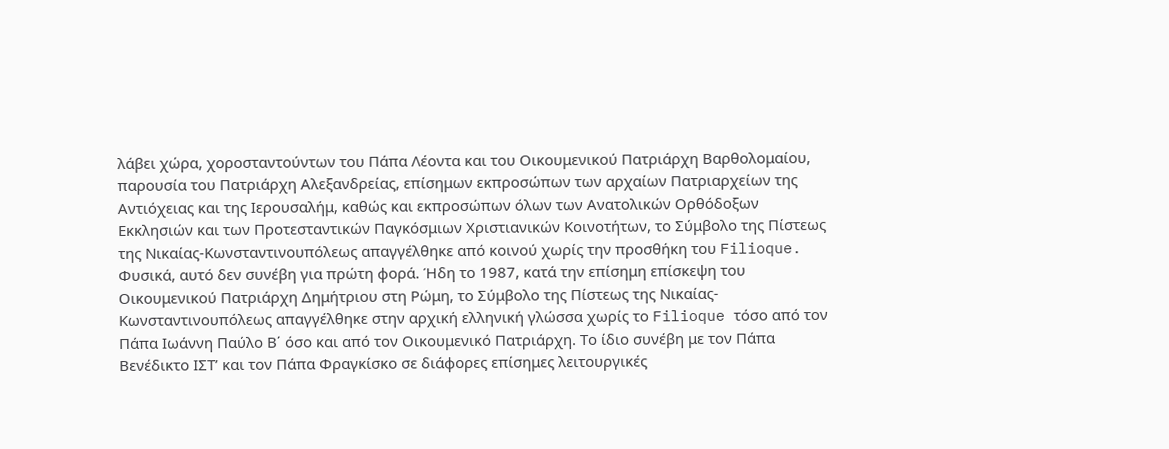λάβει χώρα, χοροσταντούντων του Πάπα Λέοντα και του Οικουμενικού Πατριάρχη Βαρθολομαίου, παρουσία του Πατριάρχη Αλεξανδρείας, επίσημων εκπροσώπων των αρχαίων Πατριαρχείων της Αντιόχειας και της Ιερουσαλήμ, καθώς και εκπροσώπων όλων των Ανατολικών Ορθόδοξων Εκκλησιών και των Προτεσταντικών Παγκόσμιων Χριστιανικών Κοινοτήτων, το Σύμβολο της Πίστεως της Νικαίας-Κωνσταντινουπόλεως απαγγέλθηκε από κοινού χωρίς την προσθήκη του Filioque. Φυσικά, αυτό δεν συνέβη για πρώτη φορά. Ήδη το 1987, κατά την επίσημη επίσκεψη του Οικουμενικού Πατριάρχη Δημήτριου στη Ρώμη, το Σύμβολο της Πίστεως της Νικαίας-Κωνσταντινουπόλεως απαγγέλθηκε στην αρχική ελληνική γλώσσα χωρίς το Filioque τόσο από τον Πάπα Ιωάννη Παύλο Β΄ όσο και από τον Οικουμενικό Πατριάρχη. Το ίδιο συνέβη με τον Πάπα Βενέδικτο ΙΣΤ’ και τον Πάπα Φραγκίσκο σε διάφορες επίσημες λειτουργικές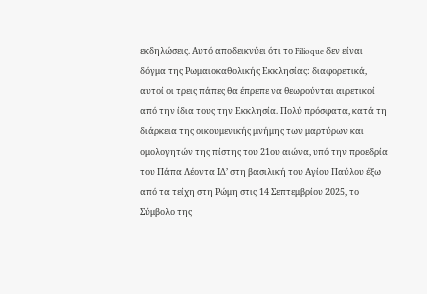εκδηλώσεις. Αυτό αποδεικνύει ότι το Filioque δεν είναι δόγμα της Ρωμαιοκαθολικής Εκκλησίας: διαφορετικά, αυτοί οι τρεις πάπες θα έπρεπε να θεωρούνται αιρετικοί από την ίδια τους την Εκκλησία. Πολύ πρόσφατα, κατά τη διάρκεια της οικουμενικής μνήμης των μαρτύρων και ομολογητών της πίστης του 21ου αιώνα, υπό την προεδρία του Πάπα Λέοντα ΙΔ’ στη βασιλική του Αγίου Παύλου έξω από τα τείχη στη Ρώμη στις 14 Σεπτεμβρίου 2025, το Σύμβολο της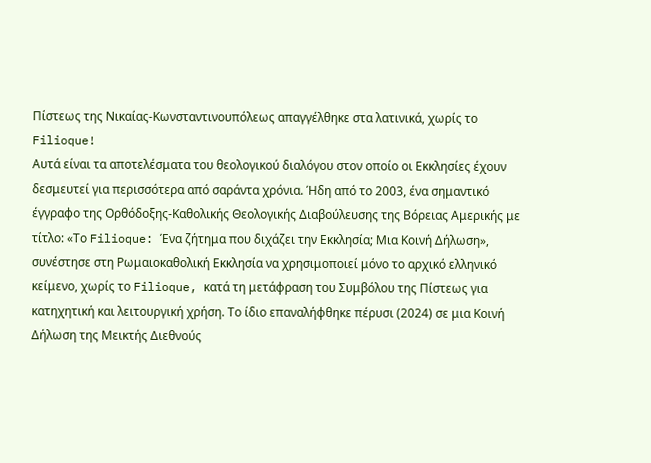Πίστεως της Νικαίας-Κωνσταντινουπόλεως απαγγέλθηκε στα λατινικά, χωρίς το Filioque!
Αυτά είναι τα αποτελέσματα του θεολογικού διαλόγου στον οποίο οι Εκκλησίες έχουν δεσμευτεί για περισσότερα από σαράντα χρόνια. Ήδη από το 2003, ένα σημαντικό έγγραφο της Ορθόδοξης-Καθολικής Θεολογικής Διαβούλευσης της Βόρειας Αμερικής με τίτλο: «Το Filioque: Ένα ζήτημα που διχάζει την Εκκλησία; Μια Κοινή Δήλωση», συνέστησε στη Ρωμαιοκαθολική Εκκλησία να χρησιμοποιεί μόνο το αρχικό ελληνικό κείμενο, χωρίς το Filioque, κατά τη μετάφραση του Συμβόλου της Πίστεως για κατηχητική και λειτουργική χρήση. Το ίδιο επαναλήφθηκε πέρυσι (2024) σε μια Κοινή Δήλωση της Μεικτής Διεθνούς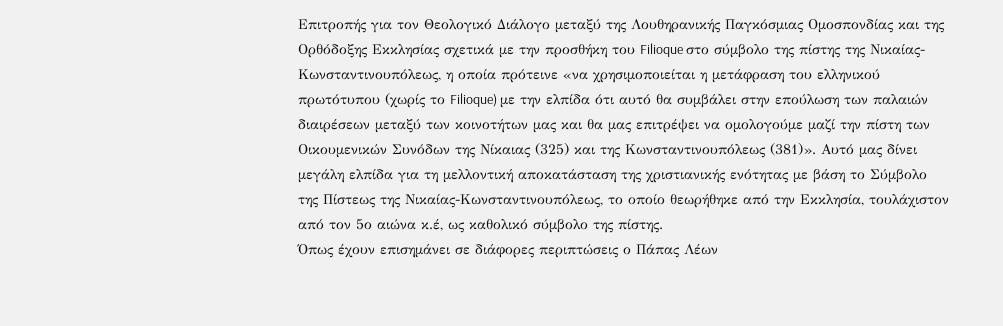Επιτροπής για τον Θεολογικό Διάλογο μεταξύ της Λουθηρανικής Παγκόσμιας Ομοσπονδίας και της Ορθόδοξης Εκκλησίας σχετικά με την προσθήκη του Filioque στο σύμβολο της πίστης της Νικαίας-Κωνσταντινουπόλεως, η οποία πρότεινε «να χρησιμοποιείται η μετάφραση του ελληνικού πρωτότυπου (χωρίς το Filioque) με την ελπίδα ότι αυτό θα συμβάλει στην επούλωση των παλαιών διαιρέσεων μεταξύ των κοινοτήτων μας και θα μας επιτρέψει να ομολογούμε μαζί την πίστη των Οικουμενικών Συνόδων της Νίκαιας (325) και της Κωνσταντινουπόλεως (381)». Αυτό μας δίνει μεγάλη ελπίδα για τη μελλοντική αποκατάσταση της χριστιανικής ενότητας με βάση το Σύμβολο της Πίστεως της Νικαίας-Κωνσταντινουπόλεως, το οποίο θεωρήθηκε από την Εκκλησία, τουλάχιστον από τον 5ο αιώνα κ.έ, ως καθολικό σύμβολο της πίστης.
Όπως έχουν επισημάνει σε διάφορες περιπτώσεις ο Πάπας Λέων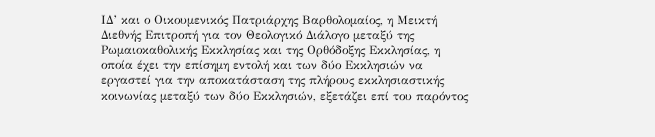ΙΔ’ και ο Οικουμενικός Πατριάρχης Βαρθολομαίος, η Μεικτή Διεθνής Επιτροπή για τον Θεολογικό Διάλογο μεταξύ της Ρωμαιοκαθολικής Εκκλησίας και της Ορθόδοξης Εκκλησίας, η οποία έχει την επίσημη εντολή και των δύο Εκκλησιών να εργαστεί για την αποκατάσταση της πλήρους εκκλησιαστικής κοινωνίας μεταξύ των δύο Εκκλησιών, εξετάζει επί του παρόντος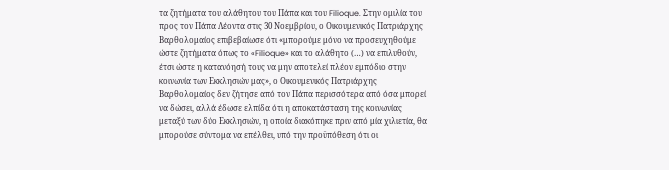τα ζητήματα του αλάθητου του Πάπα και του Filioque. Στην ομιλία του προς τον Πάπα Λέοντα στις 30 Νοεμβρίου, ο Οικουμενικός Πατριάρχης Βαρθολομαίος επιβεβαίωσε ότι «μπορούμε μόνο να προσευχηθούμε ώστε ζητήματα όπως το «Filioque» και το αλάθητο (…) να επιλυθούν, έτσι ώστε η κατανόησή τους να μην αποτελεί πλέον εμπόδιο στην κοινωνία των Εκκλησιών μας», ο Οικουμενικός Πατριάρχης Βαρθολομαίος δεν ζήτησε από τον Πάπα περισσότερα από όσα μπορεί να δώσει, αλλά έδωσε ελπίδα ότι η αποκατάσταση της κοινωνίας μεταξύ των δύο Εκκλησιών, η οποία διακόπηκε πριν από μία χιλιετία, θα μπορούσε σύντομα να επέλθει, υπό την προϋπόθεση ότι οι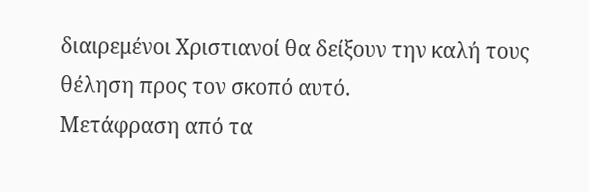διαιρεμένοι Χριστιανοί θα δείξουν την καλή τους θέληση προς τον σκοπό αυτό.
Μετάφραση από τα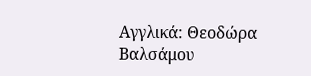Αγγλικά: Θεοδώρα Βαλσάμου